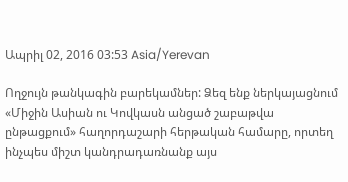Ապրիլ 02, 2016 03:53 Asia/Yerevan

Ողջույն թանկագին բարեկամներ: Ձեզ ենք ներկայացնում «Միջին Ասիան ու Կովկասն անցած շաբաթվա ընթացքում» հաղորդաշարի հերթական համարը, որտեղ ինչպես միշտ կանդրադառնանք այս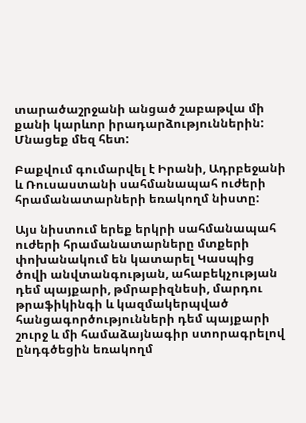տարածաշրջանի անցած շաբաթվա մի քանի կարևոր իրադարձություններին: Մնացեք մեզ հետ:

Բաքվում գումարվել է Իրանի, Ադրբեջանի և Ռուսաստանի սահմանապահ ուժերի հրամանատարների եռակողմ նիստը:

Այս նիստում երեք երկրի սահմանապահ ուժերի հրամանատարները մտքերի փոխանակում են կատարել Կասպից ծովի անվտանգության, ահաբեկչության դեմ պայքարի, թմրաբիզնեսի, մարդու թրաֆիկինգի և կազմակերպված հանցագործությունների դեմ պայքարի շուրջ և մի համաձայնագիր ստորագրելով ընդգծեցին եռակողմ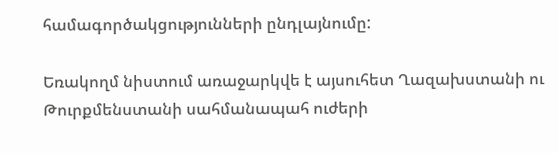համագործակցությունների ընդլայնումը:

Եռակողմ նիստում առաջարկվե է այսուհետ Ղազախստանի ու Թուրքմենստանի սահմանապահ ուժերի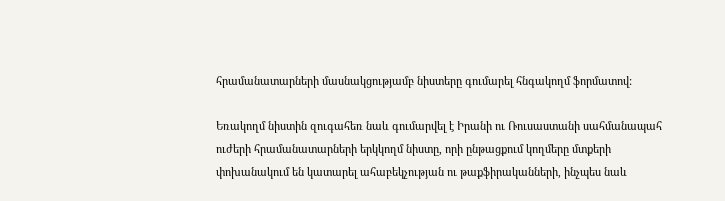հրամանատարների մասնակցությամբ նիստերը գումարել հնգակողմ ֆորմատով:

Եռակողմ նիստին զուգահեռ նաև գումարվել է Իրանի ու Ռուսաստանի սահմանապահ ուժերի հրամանատարների երկկողմ նիստը, որի ընթացքում կողմերը մտքերի փոխանակում են կատարել ահաբեկչության ու թաքֆիրականների, ինչպես նաև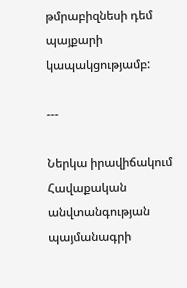թմրաբիզնեսի դեմ պայքարի կապակցությամբ:

---

Ներկա իրավիճակում Հավաքական անվտանգության պայմանագրի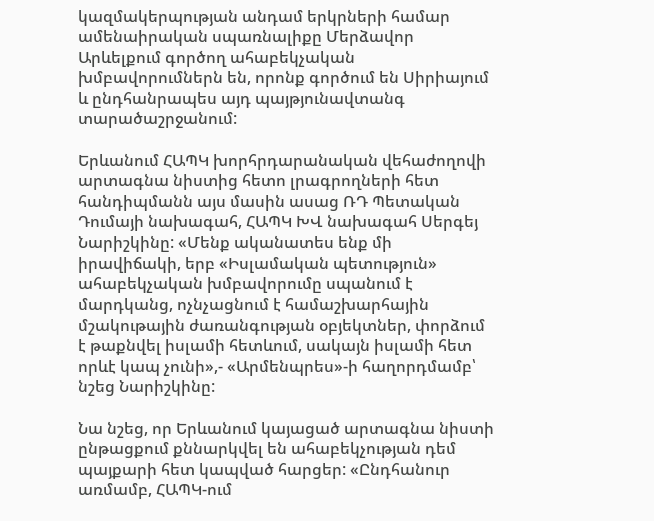կազմակերպության անդամ երկրների համար ամենաիրական սպառնալիքը Մերձավոր Արևելքում գործող ահաբեկչական խմբավորումներն են, որոնք գործում են Սիրիայում և ընդհանրապես այդ պայթյունավտանգ տարածաշրջանում:

Երևանում ՀԱՊԿ խորհրդարանական վեհաժողովի արտագնա նիստից հետո լրագրողների հետ հանդիպմանն այս մասին ասաց ՌԴ Պետական Դումայի նախագահ, ՀԱՊԿ ԽՎ նախագահ Սերգեյ Նարիշկինը: «Մենք ականատես ենք մի իրավիճակի, երբ «Իսլամական պետություն» ահաբեկչական խմբավորումը սպանում է մարդկանց, ոչնչացնում է համաշխարհային մշակութային ժառանգության օբյեկտներ, փորձում է թաքնվել իսլամի հետևում, սակայն իսլամի հետ որևէ կապ չունի»,- «Արմենպրես»-ի հաղորդմամբ՝ նշեց Նարիշկինը:

Նա նշեց, որ Երևանում կայացած արտագնա նիստի ընթացքում քննարկվել են ահաբեկչության դեմ պայքարի հետ կապված հարցեր: «Ընդհանուր առմամբ, ՀԱՊԿ-ում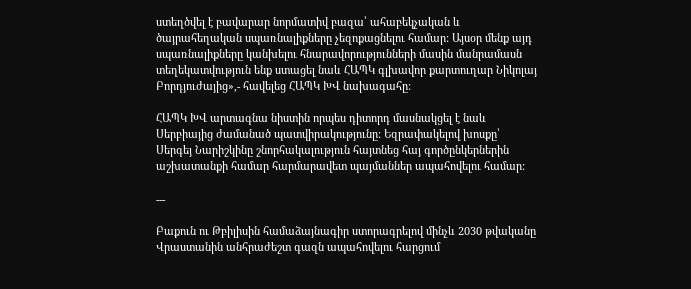ստեղծվել է բավարար նորմատիվ բազա՝ ահաբեկչական և ծայրահեղական սպառնալիքները չեզոքացնելու համար: Այսօր մենք այդ սպառնալիքները կանխելու հնարավորությունների մասին մանրամասն տեղեկատվություն ենք ստացել նաև ՀԱՊԿ գլխավոր քարտուղար Նիկոլայ Բորդյուժայից»,- հավելեց ՀԱՊԿ ԽՎ նախագահը:

ՀԱՊԿ ԽՎ արտագնա նիստին որպես դիտորդ մասնակցել է նաև Սերբիայից ժամանած պատվիրակությունը: Եզրափակելով խոսքը՝ Սերգեյ Նարիշկինը շնորհակալություն հայտնեց հայ գործընկերներին աշխատանքի համար հարմարավետ պայմաններ ապահովելու համար:

---

Բաքուն ու Թբիլիսին համաձայնագիր ստորագրելով մինչև 2030 թվականը Վրաստանին անհրաժեշտ գազն ապահովելու հարցում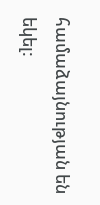համաձայնության են եկել: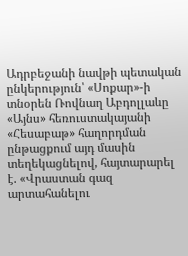Ադրբեջանի նավթի պետական ընկերություն՝ «Սոքար»-ի տնօրեն Ռովնաղ Աբդոլլաևը «Այնս» հեռուստակայանի «Հեսաբաթ» հաղորդման ընթացքում այդ մասին տեղեկացնելով, հայտարարել է. «Վրաստան գազ արտահանելու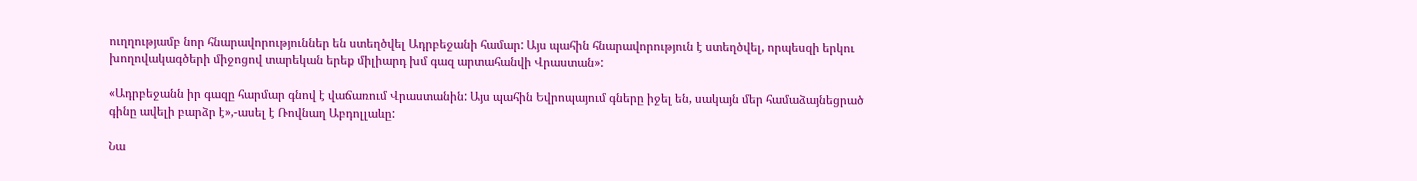ուղղությամբ նոր հնարավորություններ են ստեղծվել Ադրբեջանի համար: Այս պահին հնարավորություն է ստեղծվել, որպեսզի երկու խողովակագծերի միջոցով տարեկան երեք միլիարդ խմ գազ արտահանվի Վրաստան»:

«Ադրբեջանն իր գազը հարմար գնով է վաճառում Վրաստանին: Այս պահին Եվրոպայում գները իջել են, սակայն մեր համաձայնեցրած գինը ավելի բարձր է»,-ասել է Ռովնաղ Աբդոլլաևը:

Նա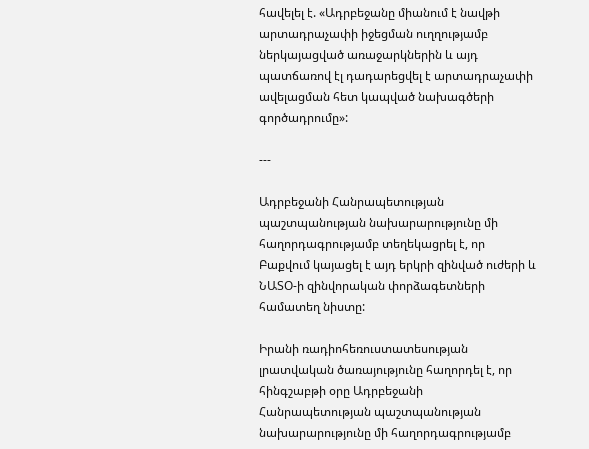հավելել է. «Ադրբեջանը միանում է նավթի արտադրաչափի իջեցման ուղղությամբ ներկայացված առաջարկներին և այդ պատճառով էլ դադարեցվել է արտադրաչափի ավելացման հետ կապված նախագծերի գործադրումը»:

---

Ադրբեջանի Հանրապետության պաշտպանության նախարարությունը մի հաղորդագրությամբ տեղեկացրել է, որ Բաքվում կայացել է այդ երկրի զինված ուժերի և ՆԱՏՕ-ի զինվորական փորձագետների համատեղ նիստը:

Իրանի ռադիոհեռուստատեսության լրատվական ծառայությունը հաղորդել է, որ հինգշաբթի օրը Ադրբեջանի Հանրապետության պաշտպանության նախարարությունը մի հաղորդագրությամբ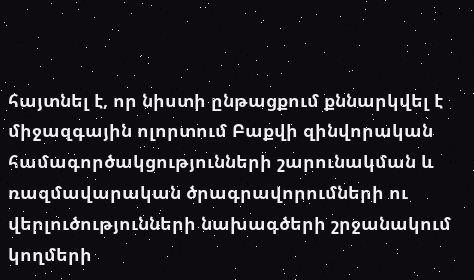հայտնել է, որ նիստի ընթացքում քննարկվել է միջազգային ոլորտում Բաքվի զինվորական համագործակցությունների շարունակման և ռազմավարական ծրագրավորումների ու վերլուծությունների նախագծերի շրջանակում կողմերի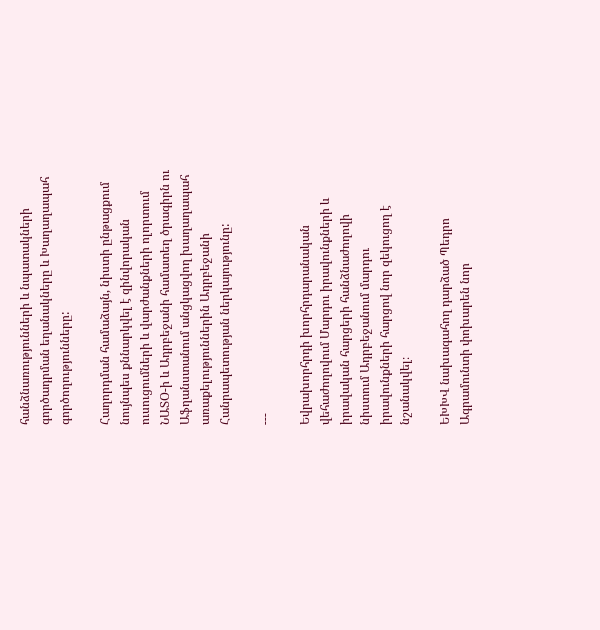հանձնառությունների և նպատակների գործադրման եղանակները և Խաղաղապահ գործողությունները:

Հաղորդման համաձայն, նիստի ընթացքում նույնպես քննարկվել է զինվորական ուսուցումների և վարժանքների ոլորտում ՆԱՏՕ-ի և Ադրբեջանի համատեղ ծրագիրն ու Աֆղանստանում անցկացվող խաղաղապահ առաքելություններին Ադրբեջանի Հանրապետության ներկայությունը:

---

Եվրախորհրդի խորհրդարանական վեհաժողովում Մարդու իրավունքների և իրավական հարցերի հանձնաժողովի նիստում Ադրբեջանում մարդու իրավունքների հարցով նոր զեկուցող է նշանակվել։

ԵԽԽՎ նախագահող դարձած Պեդրո Ագրամունտի փոխարեն նոր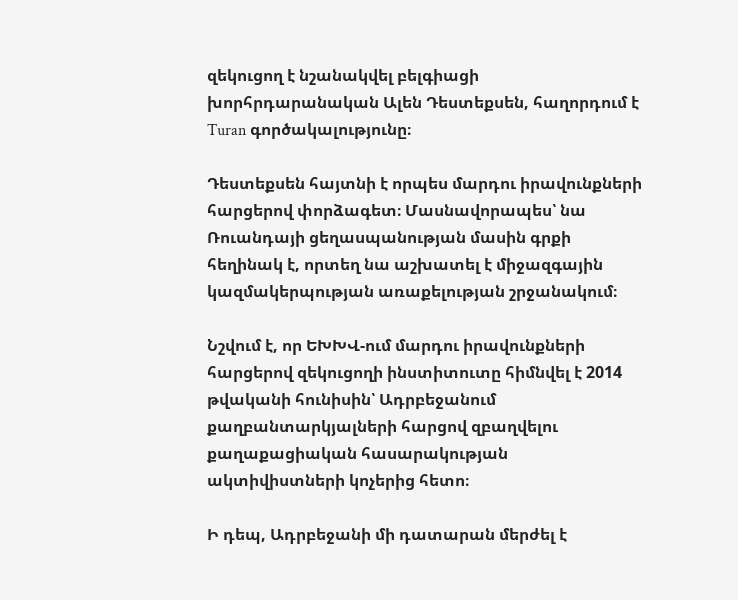զեկուցող է նշանակվել բելգիացի խորհրդարանական Ալեն Դեստեքսեն, հաղորդում է Turan գործակալությունը։

Դեստեքսեն հայտնի է որպես մարդու իրավունքների հարցերով փորձագետ։ Մասնավորապես՝ նա Ռուանդայի ցեղասպանության մասին գրքի հեղինակ է, որտեղ նա աշխատել է միջազգային կազմակերպության առաքելության շրջանակում։

Նշվում է, որ ԵԽԽՎ-ում մարդու իրավունքների հարցերով զեկուցողի ինստիտուտը հիմնվել է 2014 թվականի հունիսին՝ Ադրբեջանում քաղբանտարկյալների հարցով զբաղվելու քաղաքացիական հասարակության ակտիվիստների կոչերից հետո։

Ի դեպ, Ադրբեջանի մի դատարան մերժել է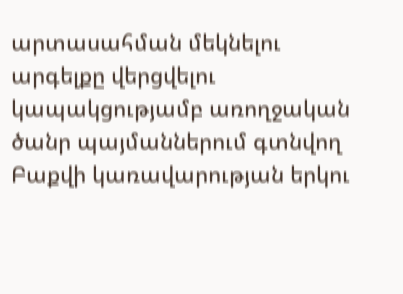արտասահման մեկնելու արգելքը վերցվելու կապակցությամբ առողջական ծանր պայմաններում գտնվող Բաքվի կառավարության երկու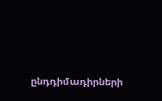ընդդիմադիրների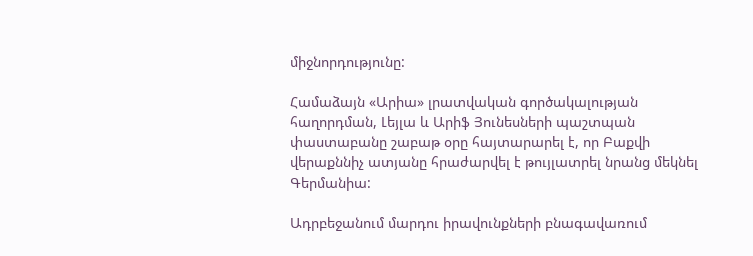միջնորդությունը:

Համաձայն «Արիա» լրատվական գործակալության հաղորդման, Լեյլա և Արիֆ Յունեսների պաշտպան փաստաբանը շաբաթ օրը հայտարարել է, որ Բաքվի վերաքննիչ ատյանը հրաժարվել է թույլատրել նրանց մեկնել Գերմանիա:

Ադրբեջանում մարդու իրավունքների բնագավառում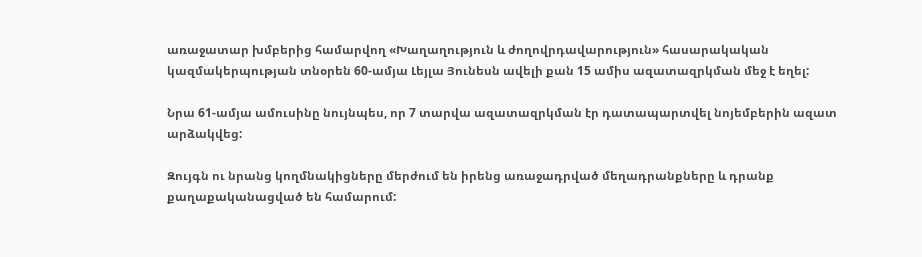առաջատար խմբերից համարվող «Խաղաղություն և ժողովրդավարություն» հասարակական կազմակերպության տնօրեն 60-ամյա Լեյլա Յունեսն ավելի քան 15 ամիս ազատազրկման մեջ է եղել:

Նրա 61-ամյա ամուսինը նույնպես, որ 7 տարվա ազատազրկման էր դատապարտվել նոյեմբերին ազատ արձակվեց:

Զույգն ու նրանց կողմնակիցները մերժում են իրենց առաջադրված մեղադրանքները և դրանք քաղաքականացված են համարում: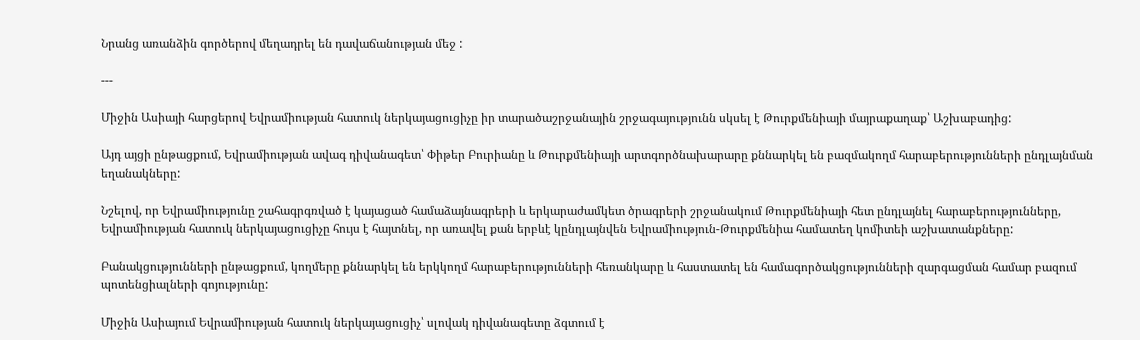Նրանց առանձին գործերով մեղադրել են դավաճանության մեջ :

---

Միջին Ասիայի հարցերով Եվրամիության հատուկ ներկայացուցիչը իր տարածաշրջանային շրջագայությունն սկսել է Թուրքմենիայի մայրաքաղաք՝ Աշխաբադից:

Այդ այցի ընթացքում, Եվրամիության ավագ դիվանագետ՝ Փիթեր Բուրիանը և Թուրքմենիայի արտգործնախարարը քննարկել են բազմակողմ հարաբերությունների ընդլայնման եղանակները:

Նշելով, որ Եվրամիությունը շահագրգռված է կայացած համաձայնագրերի և երկարաժամկետ ծրագրերի շրջանակում Թուրքմենիայի հետ ընդլայնել հարաբերությունները, Եվրամիության հատուկ ներկայացուցիչը հույս է հայտնել, որ առավել քան երբևէ կընդլայնվեն Եվրամիություն-Թուրքմենիա համատեղ կոմիտեի աշխատանքները:

Բանակցությունների ընթացքում, կողմերը քննարկել են երկկողմ հարաբերությունների հեռանկարը և հաստատել են համագործակցությունների զարգացման համար բազում պոտենցիալների գոյությունը:

Միջին Ասիայում Եվրամիության հատուկ ներկայացուցիչ՝ սլովակ դիվանագետը ձգտում է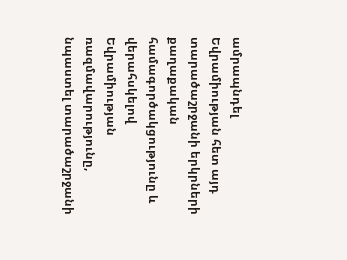ամրապնդել Եվրամիության հետ այդ տարածաշրջանի երկրների քաղաքական համագործակցությունը և վերահսկելով Եվրամիության ռազմավարությունը, նպաստել տարածաշրջանի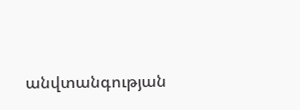անվտանգության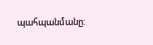պահպանմանը: